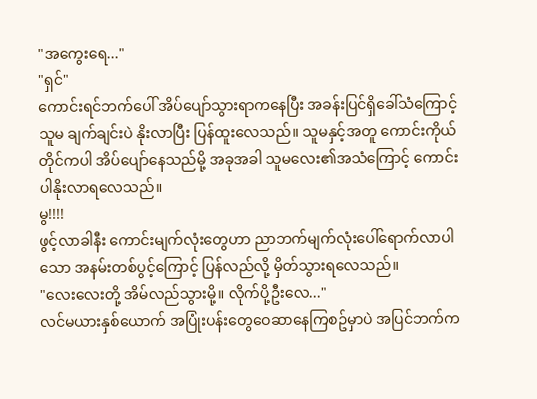"အကွေးရေ..."
"ရှင်"
ကောင်းရင်ဘက်ပေါ် အိပ်ပျော်သွားရာကနေပြီး အခန်းပြင်ရှိခေါ်သံကြောင့် သူမ ချက်ချင်းပဲ နိုးလာပြီး ပြန်ထူးလေသည်။ သူမနှင့်အတူ ကောင်းကိုယ်တိုင်ကပါ အိပ်ပျော်နေသည်မို့ အခုအခါ သူမလေး၏အသံကြောင့် ကောင်းပါနိုးလာရလေသည်။
မွ!!!!
ဖွင့်လာခါနီး ကောင်းမျက်လုံးတွေဟာ ညာဘက်မျက်လုံးပေါ်ရောက်လာပါသော အနမ်းတစ်ပွင့်ကြောင့် ပြန်လည်လို့ မှိတ်သွားရလေသည်။
"လေးလေးတို့ အိမ်လည်သွားမို့။ လိုက်ပို့ဦးလေ..."
လင်မယားနှစ်ယောက် အပြုံးပန်းတွေဝေဆာနေကြစဥ်မှာပဲ အပြင်ဘက်က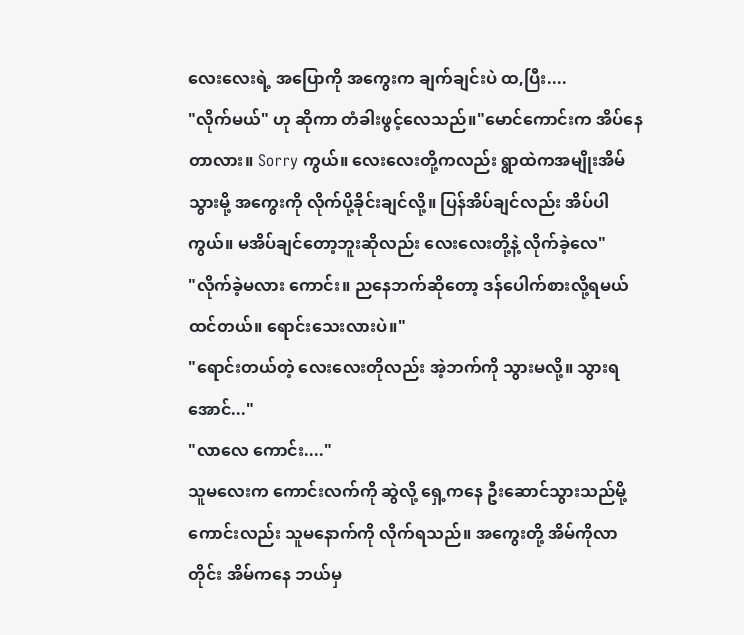လေးလေးရဲ့ အပြောကို အကွေးက ချက်ချင်းပဲ ထ,ပြီး....
"လိုက်မယ်" ဟု ဆိုကာ တံခါးဖွင့်လေသည်။"မောင်ကောင်းက အိပ်နေတာလား။ Sorry ကွယ်။ လေးလေးတို့ကလည်း ရွာထဲကအမျိုးအိမ်သွားမို့ အကွေးကို လိုက်ပို့ခိုင်းချင်လို့။ ပြန်အိပ်ချင်လည်း အိပ်ပါကွယ်။ မအိပ်ချင်တော့ဘူးဆိုလည်း လေးလေးတို့နဲ့ လိုက်ခဲ့လေ"
"လိုက်ခဲ့မလား ကောင်း။ ညနေဘက်ဆိုတော့ ဒန်ပေါက်စားလို့ရမယ်ထင်တယ်။ ရောင်းသေးလားပဲ။"
"ရောင်းတယ်တဲ့ လေးလေးတိုလည်း အဲ့ဘက်ကို သွားမလို့။ သွားရအောင်..."
"လာလေ ကောင်း...."
သူမလေးက ကောင်းလက်ကို ဆွဲလို့ ရှေ့ကနေ ဦးဆောင်သွားသည်မို့ ကောင်းလည်း သူမနောက်ကို လိုက်ရသည်။ အကွေးတို့ အိမ်ကိုလာတိုင်း အိမ်ကနေ ဘယ်မှ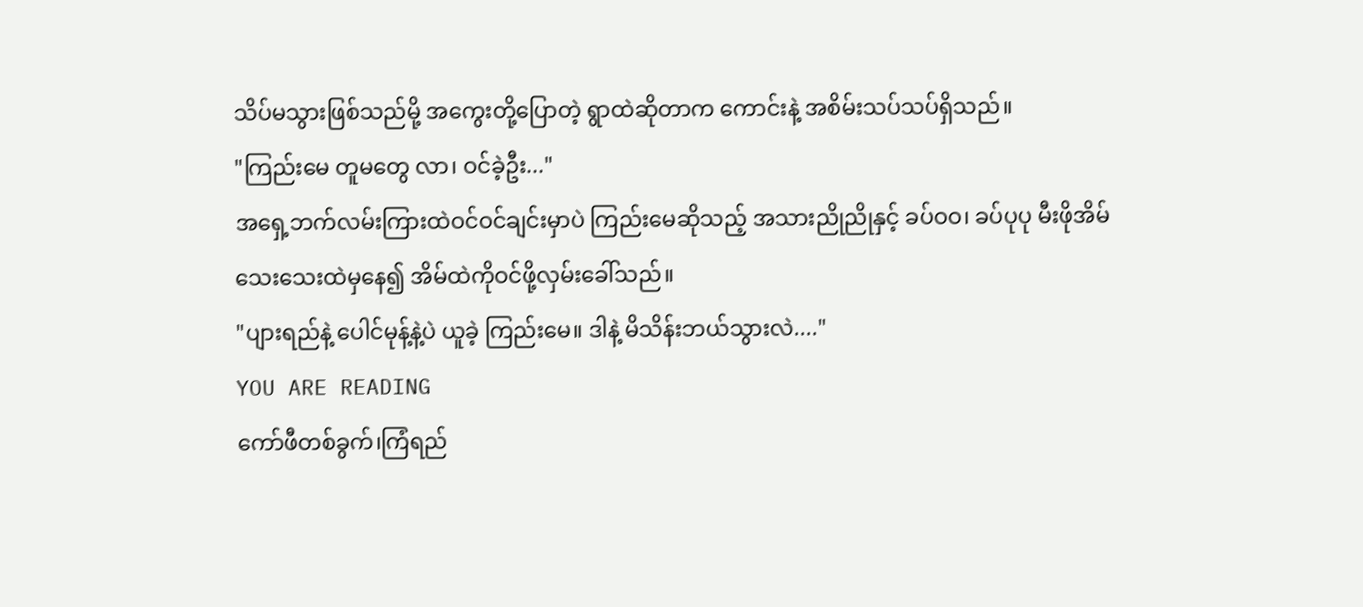သိပ်မသွားဖြစ်သည်မို့ အကွေးတို့ပြောတဲ့ ရွာထဲဆိုတာက ကောင်းနဲ့ အစိမ်းသပ်သပ်ရှိသည်။
"ကြည်းမေ တူမတွေ လာ၊ ဝင်ခဲ့ဦး..."
အရှေ့ဘက်လမ်းကြားထဲဝင်ဝင်ချင်းမှာပဲ ကြည်းမေဆိုသည့် အသားညိုညိုနှင့် ခပ်ဝဝ၊ ခပ်ပုပု မီးဖိုအိမ်သေးသေးထဲမှနေ၍ အိမ်ထဲကိုဝင်ဖို့လှမ်းခေါ်သည်။
"ပျားရည်နဲ့ ပေါင်မုန့်နဲ့ပဲ ယူခဲ့ ကြည်းမေ။ ဒါနဲ့ မိသိန်းဘယ်သွားလဲ...."
YOU ARE READING
ကော်ဖီတစ်ခွက်၊ကြံရည်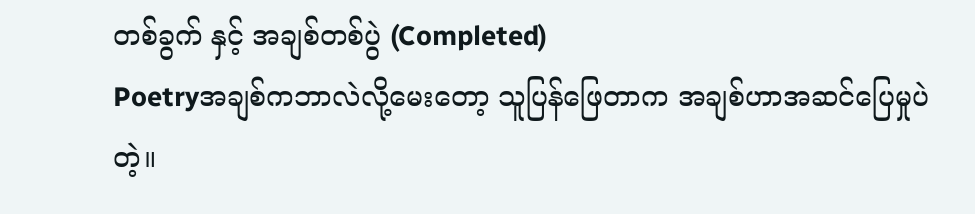တစ်ခွက် နှင့် အချစ်တစ်ပွဲ (Completed)
Poetryအချစ်ကဘာလဲလို့မေးတော့ သူပြန်ဖြေတာက အချစ်ဟာအဆင်ပြေမှုပဲတဲ့။